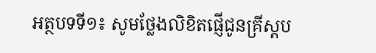អត្ថបទទី១៖ សូមថ្លែងលិខិតផ្ញើជូនគ្រីស្តប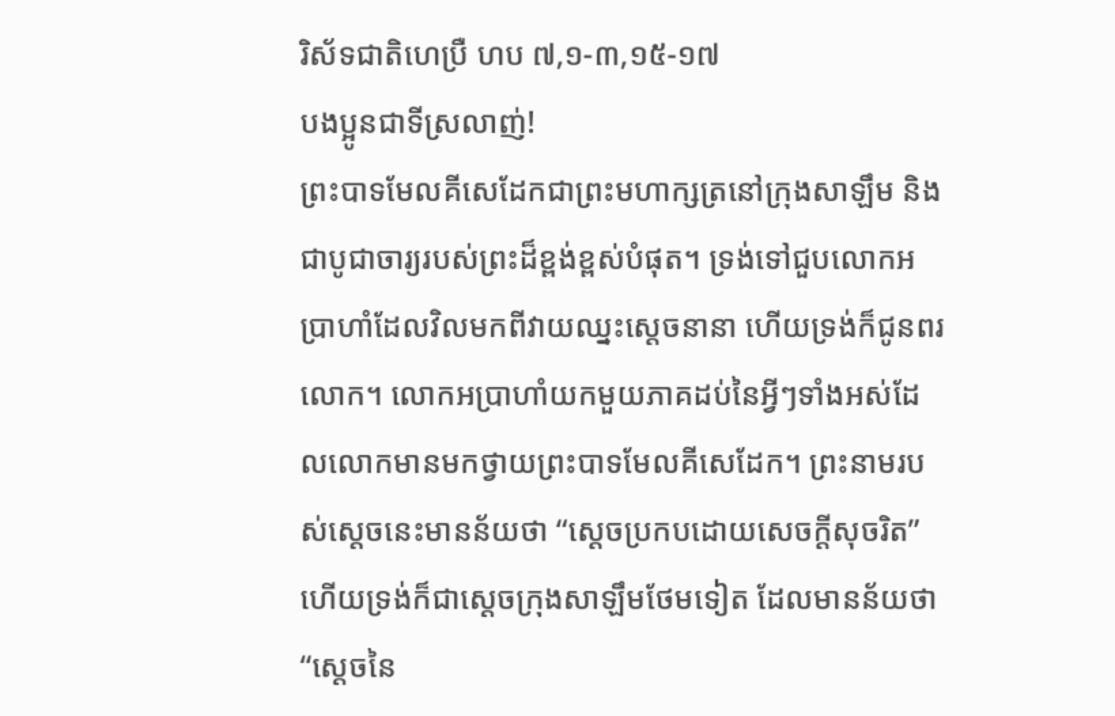រិស័ទជាតិហេប្រឺ ហប ៧,១-៣,១៥-១៧
បងប្អូនជាទីស្រលាញ់!
ព្រះបាទមែលគីសេដែកជាព្រះមហាក្សត្រនៅក្រុងសាឡឹម និងជាបូជាចារ្យរបស់ព្រះដ៏ខ្ពង់ខ្ពស់បំផុត។ ទ្រង់ទៅជួបលោកអប្រាហាំដែលវិលមកពីវាយឈ្នះស្តេចនានា ហើយទ្រង់ក៏ជូនពរលោក។ លោកអប្រាហាំយកមួយភាគដប់នៃអ្វីៗទាំងអស់ដែលលោកមានមកថ្វាយព្រះបាទមែលគីសេដែក។ ព្រះនាមរបស់ស្តេចនេះមានន័យថា “ស្ដេចប្រកបដោយសេចក្ដីសុចរិត” ហើយទ្រង់ក៏ជាស្ដេចក្រុងសាឡឹមថែមទៀត ដែលមានន័យថា “ស្តេចនៃ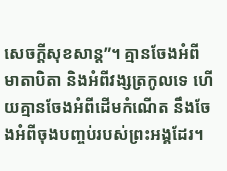សេចក្តីសុខសាន្ត”។ គ្មានចែងអំពីមាតាបិតា និងអំពីវង្សត្រកូលទេ ហើយគ្មានចែងអំពីដើមកំណើត នឹងចែងអំពីចុងបញ្ចប់របស់ព្រះអង្គដែរ។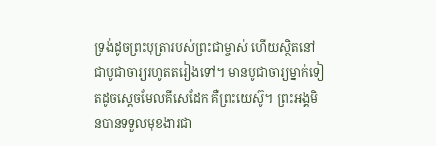ទ្រង់ដូចព្រះបុត្រារបស់ព្រះជាម្ចាស់ ហើយស្ថិតនៅជាបូជាចារ្យរហូតតរៀងទៅ។ មានបូជាចារ្យម្នាក់ទៀតដូចស្តេចមែលគីសេដែក គឺព្រះយេស៊ូ។ ព្រះអង្គមិនបានទទួលមុខងារជា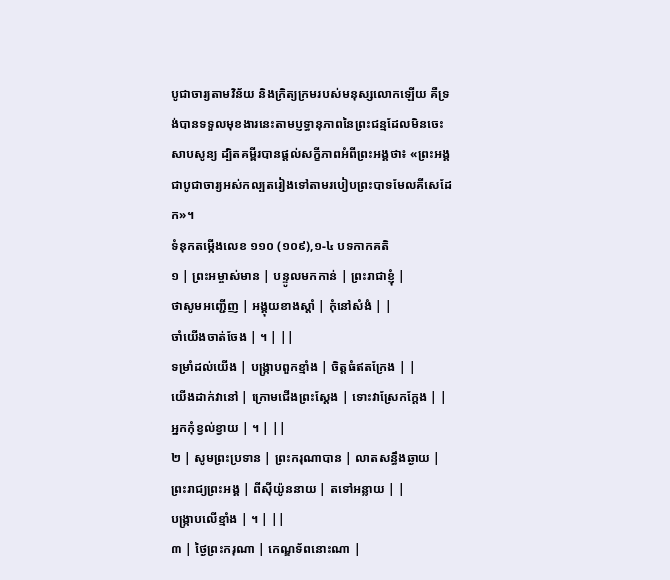បូជាចារ្យតាមវិន័យ និងក្រិត្យក្រមរបស់មនុស្សលោកឡើយ គឺទ្រង់បានទទួលមុខងារនេះតាមប្ញទ្ធានុភាពនៃព្រះជន្មដែលមិនចេះសាបសូន្យ ដ្បិតគម្ពីរបានផ្តល់សក្ខីភាពអំពីព្រះអង្គថា៖ «ព្រះអង្គជាបូជាចារ្យអស់កល្បតរៀងទៅតាមរបៀបព្រះបាទមែលគីសេដែក»។
ទំនុកតម្កើងលេខ ១១០ (១០៩),១-៤ បទកាកគតិ
១ | ព្រះអម្ចាស់មាន | បន្ទូលមកកាន់ | ព្រះរាជាខ្ញុំ |
ថាសូមអញ្ជើញ | អង្គុយខាងស្តាំ | កុំនៅសំងំ | |
ចាំយើងចាត់ចែង | ។ | ||
ទម្រាំដល់យើង | បង្រ្កាបពួកខ្មាំង | ចិត្តធំឥតក្រែង | |
យើងដាក់វានៅ | ក្រោមជើងព្រះស្តែង | ទោះវាស្រែកក្តែង | |
អ្នកកុំខ្វល់ខ្វាយ | ។ | ||
២ | សូមព្រះប្រទាន | ព្រះករុណាបាន | លាតសន្ធឹងឆ្ងាយ |
ព្រះរាជ្យព្រះអង្គ | ពីស៊ីយ៉ូននាយ | តទៅអន្លាយ | |
បង្រ្កាបលើខ្មាំង | ។ | ||
៣ | ថ្ងៃព្រះករុណា | កេណ្ឌទ័ពនោះណា |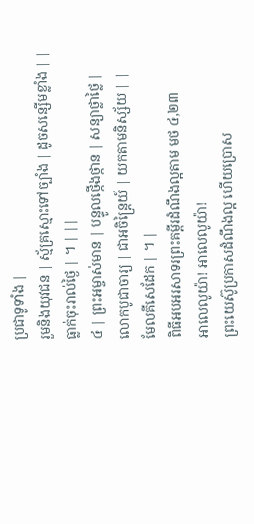ប្រជាទូទាំង |
រួមនិងយុវជន | ស្ម័គ្រស្មោះទៅច្បាំង | ដូចសន្សើមខ្លាំង | |
ធ្លាក់ចុះរាល់ថ្ងៃ | ។ | ||
៤ | ព្រះអម្ចាស់មាន | បន្ទូលថ្កើងថ្កាន | សន្យាថ្លាថ្លៃ |
លោកបូជាចារ្យ | ជាអចិន្ត្រៃយ៍ | យកតាមនិស្ស័យ | |
មែលគីសេដែក | ។ |
ពិធីអបអរសាទរព្រះគម្ពីរដំណឹងល្អតាម មថ ៤,២៣
អាលេលូយ៉ា! អាលេលូយ៉ា!
ព្រះយេស៊ូប្រកាសដំណឹងល្អ ហើយប្រោស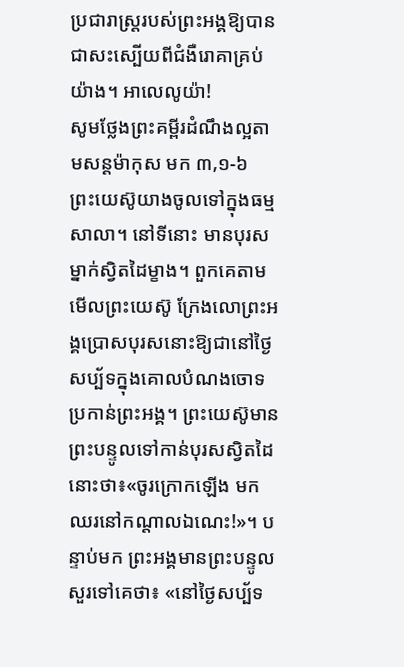ប្រជារាស្រ្តរបស់ព្រះអង្គឱ្យបានជាសះស្បើយពីជំងឺរោគាគ្រប់យ៉ាង។ អាលេលូយ៉ា!
សូមថ្លែងព្រះគម្ពីរដំណឹងល្អតាមសន្តម៉ាកុស មក ៣,១-៦
ព្រះយេស៊ូយាងចូលទៅក្នុងធម្មសាលា។ នៅទីនោះ មានបុរសម្នាក់ស្វិតដៃម្ខាង។ ពួកគេតាមមើលព្រះយេស៊ូ ក្រែងលោព្រះអង្គប្រោសបុរសនោះឱ្យជានៅថ្ងៃសប្ប័ទក្នុងគោលបំណងចោទប្រកាន់ព្រះអង្គ។ ព្រះយេស៊ូមានព្រះបន្ទូលទៅកាន់បុរសស្វិតដៃនោះថា៖«ចូរក្រោកឡើង មកឈរនៅកណ្តាលឯណេះ!»។ បន្ទាប់មក ព្រះអង្គមានព្រះបន្ទូលសួរទៅគេថា៖ «នៅថ្ងៃសប្ប័ទ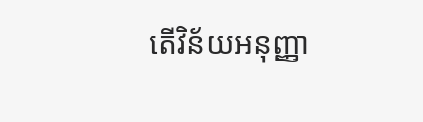តើវិន័យអនុញ្ញា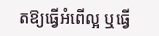តឱ្យធ្វើអំពើល្អ ឬធ្វើ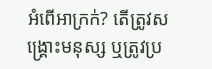អំពើអាក្រក់? តើត្រូវសង្រ្គោះមនុស្ស ឬត្រូវប្រ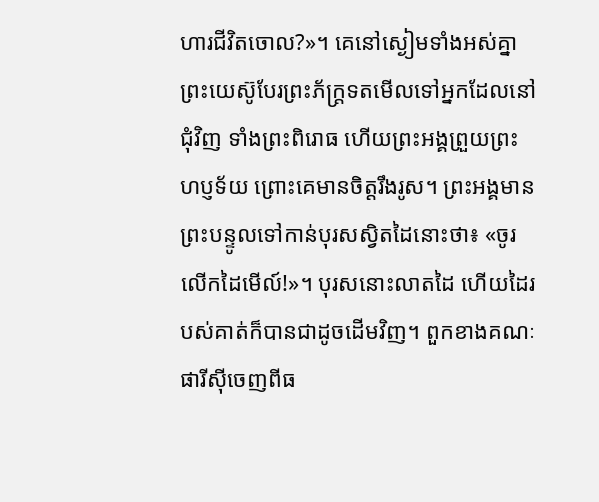ហារជីវិតចោល?»។ គេនៅស្ងៀមទាំងអស់គ្នា ព្រះយេស៊ូបែរព្រះភ័ក្រ្តទតមើលទៅអ្នកដែលនៅជុំវិញ ទាំងព្រះពិរោធ ហើយព្រះអង្គព្រួយព្រះហប្ញទ័យ ព្រោះគេមានចិត្តរឹងរូស។ ព្រះអង្គមានព្រះបន្ទូលទៅកាន់បុរសស្វិតដៃនោះថា៖ «ចូរលើកដៃមើល៍!»។ បុរសនោះលាតដៃ ហើយដៃរបស់គាត់ក៏បានជាដូចដើមវិញ។ ពួកខាងគណៈផារីស៊ីចេញពីធ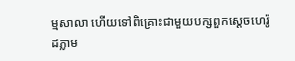ម្មសាលា ហើយទៅពិគ្រោះជាមួយបក្សពួកស្តេចហេរ៉ូដភ្លាម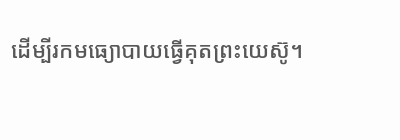ដើម្បីរកមធ្យោបាយធ្វើគុតព្រះយេស៊ូ។